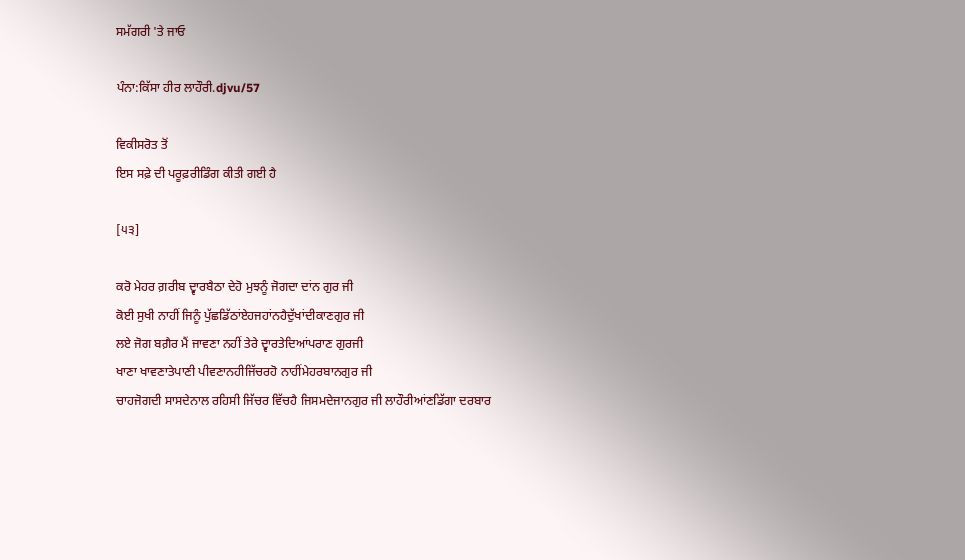ਸਮੱਗਰੀ 'ਤੇ ਜਾਓ

ਪੰਨਾ:ਕਿੱਸਾ ਹੀਰ ਲਾਹੌਰੀ.djvu/57

ਵਿਕੀਸਰੋਤ ਤੋਂ
ਇਸ ਸਫ਼ੇ ਦੀ ਪਰੂਫ਼ਰੀਡਿੰਗ ਕੀਤੀ ਗਈ ਹੈ

[੫੩]

ਕਰੋ ਮੇਹਰ ਗ਼ਰੀਬ ਦ੍ਵਾਰਬੈਠਾ ਦੇਹੋ ਮੁਝਨੂੰ ਜੋਗਦਾ ਦਾਂਨ ਗੁਰ ਜੀ
ਕੋਈ ਸੁਖੀ ਨਾਹੀਂ ਜਿਨੂੰ ਪੁੱਛਡਿੱਠਾਂਏਹਜਹਾਂਨਹੈਦੁੱਖਾਂਦੀਕਾਣਗੁਰ ਜੀ
ਲਏ ਜੋਗ ਬਗ਼ੈਰ ਮੈਂ ਜਾਵਣਾ ਨਹੀਂ ਤੇਰੇ ਦ੍ਵਾਰਤੇਦਿਆਂਪਰਾਣ ਗੁਰਜੀ
ਖਾਣਾ ਖਾਵਣਾਤੇਪਾਣੀ ਪੀਵਣਾਨਹੀਜਿੱਚਰਹੋ ਨਾਹੀਂਮੇਹਰਬਾਨਗੁਰ ਜੀ
ਚਾਹਜੋਗਦੀ ਸਾਸਦੇਨਾਲ ਰਹਿਸੀ ਜਿੱਚਰ ਵਿੱਚਹੈ ਜਿਸਮਦੇਜਾਨਗੁਰ ਜੀ ਲਾਹੌਰੀਆਂਣਡਿੱਗਾ ਦਰਬਾਰ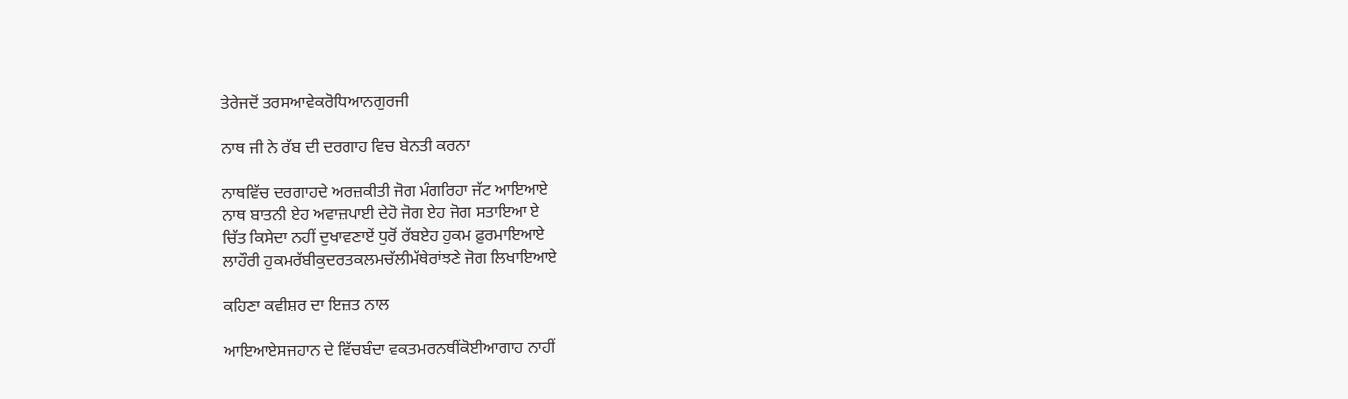ਤੇਰੇਜਦੋਂ ਤਰਸਆਵੇਕਰੋਧਿਆਨਗੁਰਜੀ

ਨਾਥ ਜੀ ਨੇ ਰੱਬ ਦੀ ਦਰਗਾਹ ਵਿਚ ਬੇਨਤੀ ਕਰਨਾ

ਨਾਥਵਿੱਚ ਦਰਗਾਹਦੇ ਅਰਜ਼ਕੀਤੀ ਜੋਗ ਮੰਗਰਿਹਾ ਜੱਟ ਆਇਆਏ
ਨਾਥ ਬਾਤਨੀ ਏਹ ਅਵਾਜ਼ਪਾਈ ਦੇਹੋ ਜੋਗ ਏਹ ਜੋਗ ਸਤਾਇਆ ਏ
ਚਿੱਤ ਕਿਸੇਦਾ ਨਹੀਂ ਦੁਖਾਵਣਾਏਂ ਧੁਰੋਂ ਰੱਬਏਹ ਹੁਕਮ ਫ਼ੁਰਮਾਇਆਏ
ਲਾਹੌਰੀ ਹੁਕਮਰੱਬੀਕੁਦਰਤਕਲਮਚੱਲੀਮੱਥੇਰਾਂਝਣੇ ਜੋਗ ਲਿਖਾਇਆਏ

ਕਹਿਣਾ ਕਵੀਸ਼ਰ ਦਾ ਇਜ਼ਤ ਨਾਲ

ਆਇਆਏਸਜਹਾਨ ਦੇ ਵਿੱਚਬੰਦਾ ਵਕਤਮਰਨਥੀਂਕੋਈਆਗਾਹ ਨਾਹੀਂ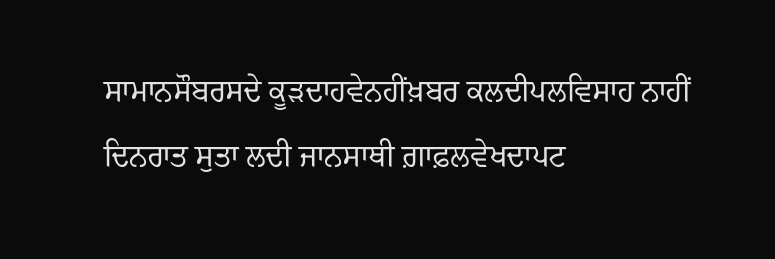ਸਾਮਾਨਸੌਬਰਸਦੇ ਕੂੜਦਾਹਵੇਨਹੀਂਖ਼ਬਰ ਕਲਦੀਪਲਵਿਸਾਹ ਨਾਹੀਂ
ਦਿਨਰਾਤ ਸੁਤਾ ਲਦੀ ਜਾਨਸਾਥੀ ਗ਼ਾਫ਼ਲਵੇਖਦਾਪਟ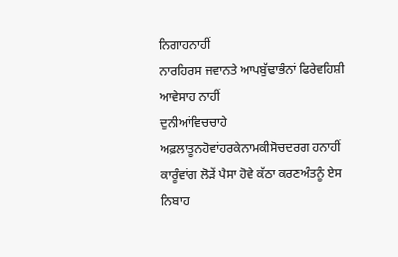ਨਿਗਾਹਨਾਹੀਂ
ਨਾਰਹਿਰਸ ਜਵਾਨਤੇ ਆਪਬੁੱਢਾਭੰਨਾਂ ਫਿਰੇਵਹਿਸ਼ੀ ਆਵੇਸਾਹ ਨਾਹੀਂ
ਦੁਨੀਆਂਵਿਚਚਾਹੇ ਅਫ਼ਲਾਤੂਨਹੋਵਾਂਹਰਕੇਨਾਮਕੀਸੋਚਦਰਗ ਹਨਾਹੀਂ
ਕਾਰੂੰਵਾਂਗ ਲੋੜੇਂ ਪੈਸਾ ਹੋਵੇ ਕੱਠਾ ਕਰਣਅੰਤਨੂੰ ਏਸ ਨਿਬਾਹ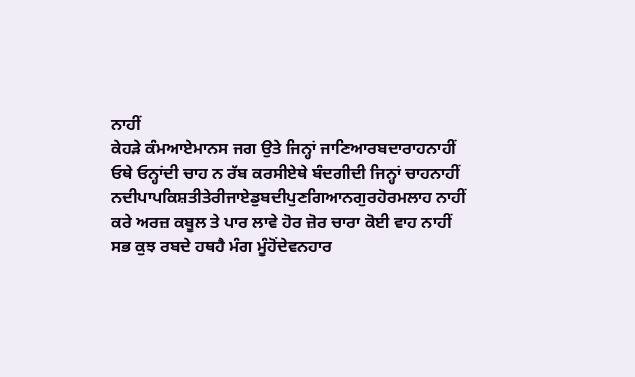ਨਾਹੀਂ
ਕੇਹੜੇ ਕੰਮਆਏਮਾਨਸ ਜਗ ਉਤੇ ਜਿਨ੍ਹਾਂ ਜਾਣਿਆਰਬਦਾਰਾਹਨਾਹੀਂ
ਓਥੇ ਓਨ੍ਹਾਂਦੀ ਚਾਹ ਨ ਰੱਬ ਕਰਸੀਏਥੇ ਬੰਦਗੀਦੀ ਜਿਨ੍ਹਾਂ ਚਾਹਨਾਹੀਂ ਨਦੀਪਾਪਕਿਸ਼ਤੀਤੇਰੀਜਾਏਡੁਬਦੀਪੁਣਗਿਆਨਗੁਰਹੋਰਮਲਾਹ ਨਾਹੀਂ
ਕਰੇ ਅਰਜ਼ ਕਬੂਲ ਤੇ ਪਾਰ ਲਾਵੇ ਹੋਰ ਜ਼ੋਰ ਚਾਰਾ ਕੋਈ ਵਾਹ ਨਾਹੀਂ
ਸਭ ਕੁਝ ਰਬਦੇ ਹਥਹੈ ਮੰਗ ਮੂੰਹੋਂਦੇਵਨਹਾਰ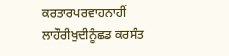ਕਰਤਾਰਪਰਵਾਹਨਾਹੀਂ
ਲਾਹੌਰੀਖੁਦੀਨੂੰਛਡ ਕਰਸੰਤ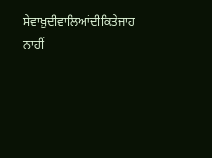ਸੇਵਾਖ਼ੁਦੀਵਾਲਿਆਂਦੀਕਿਤੇਜਾਹ ਨਾਹੀਂ